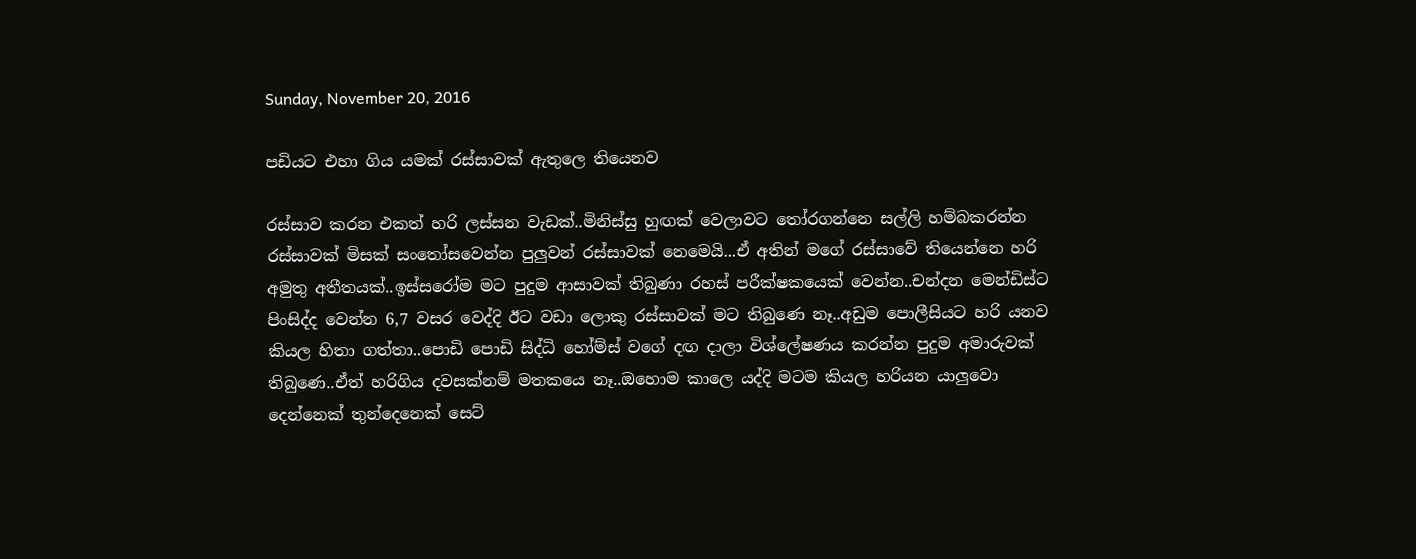Sunday, November 20, 2016

පඩියට එහා ගිය යමක් රස්සාවක් ඇතුලෙ තියෙනව

රස්සාව කරන එකත් හරි ලස්සන වැඩක්..මිනිස්සු හුඟක් වෙලාවට තෝරගන්නෙ සල්ලි හම්බකරන්න රස්සාවක් මිසක් සංතෝසවෙන්න පුලුවන් රස්සාවක් නෙමෙයි...ඒ අතින් මගේ රස්සාවේ තියෙන්නෙ හරි අමුතු අතීතයක්..ඉස්සරෝම මට පුදුම ආසාවක් තිබුණා රහස් පරීක්ෂකයෙක් වෙන්න..චන්දන මෙන්ඩිස්ට පිංසිද්ද වෙන්න 6,7 වසර වෙද්දි ඊට වඩා ලොකු රස්සාවක් මට තිබුණෙ නෑ..අඩුම පොලීසියට හරි යනව කියල හිතා ගත්තා..පොඩි පොඩි සිද්ධි හෝම්ස් වගේ දඟ දාලා විශ්ලේෂණය කරන්න පුදුම අමාරුවක් තිබුණෙ..ඒත් හරිගිය දවසක්නම් මතකයෙ නෑ..ඔහොම කාලෙ යද්දි මටම කියල හරියන යාලුවො දෙන්නෙක් තුන්දෙනෙක් සෙට්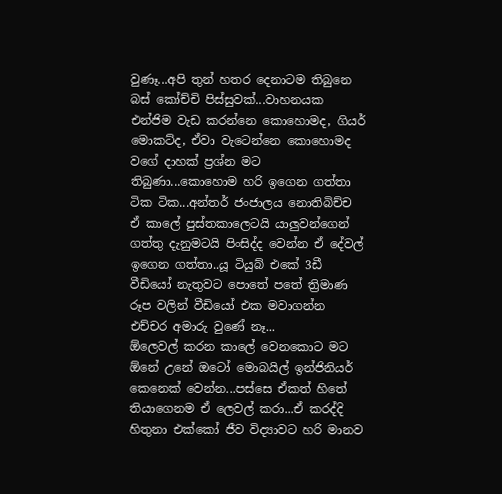වුණෑ...අපි තුන් හතර දෙනාටම තිබුනෙ බස් කෝච්චි පිස්සුවක්...වාහනයක එන්ජිම වැඩ කරන්නෙ කොහොමද, ගියර් මොකට්ද, ඒවා වැටෙන්නෙ කොහොමද වගේ දාහක් ප්‍රශ්න මට තිබුණා...කොහොම හරි ඉගෙන ගත්තා ටික ටික...අන්තර් ජංජාලය නොතිබිච්ච ඒ කාලේ පුස්තකාලෙටයි යාලුවන්ගෙන් ගත්තු දැනුමටයි පිංසිද්ද වෙන්න ඒ දේවල් ඉගෙන ගත්තා..යූ ටියුබ් එකේ 3ඩී වීඩියෝ නැතුවට පොතේ පතේ ත්‍රිමාණ රූප වලින් වීඩියෝ එක මවාගන්න එච්චර අමාරු වුණේ නෑ...
ඕලෙවල් කරන කාලේ වෙනකොට මට ඕනේ උනේ ඔටෝ මොබයිල් ඉන්ජිනියර් කෙනෙක් වෙන්න...පස්සෙ ඒකත් හිතේ තියාගෙනම ඒ ලෙවල් කරා...ඒ කරද්දි හිතුනා එක්කෝ ජීව විද්‍යාවට හරි මානව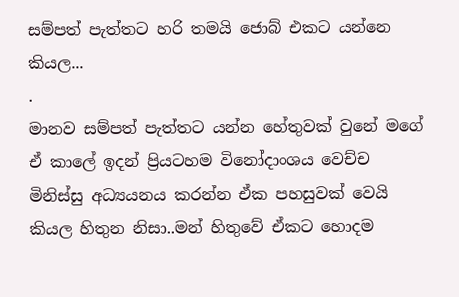සම්පත් පැත්තට හරි තමයි ජොබ් එකට යන්නෙ කියල...
.
මානව සම්පත් පැත්තට යන්න හේතුවක් වුනේ මගේ ඒ කාලේ ඉදන් ප්‍රියටහම විනෝදාංශය වෙච්ච මිනිස්සු අධ්‍යයනය කරන්න ඒක පහසුවක් වෙයි කියල හිතුන නිසා..මන් හිතුවේ ඒකට හොදම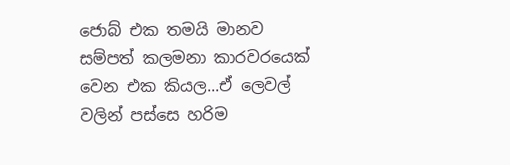ජොබ් එක තමයි මානව සම්පත් කලමනා කාරවරයෙක් වෙන එක කියල...ඒ ලෙවල් වලින් පස්සෙ හරිම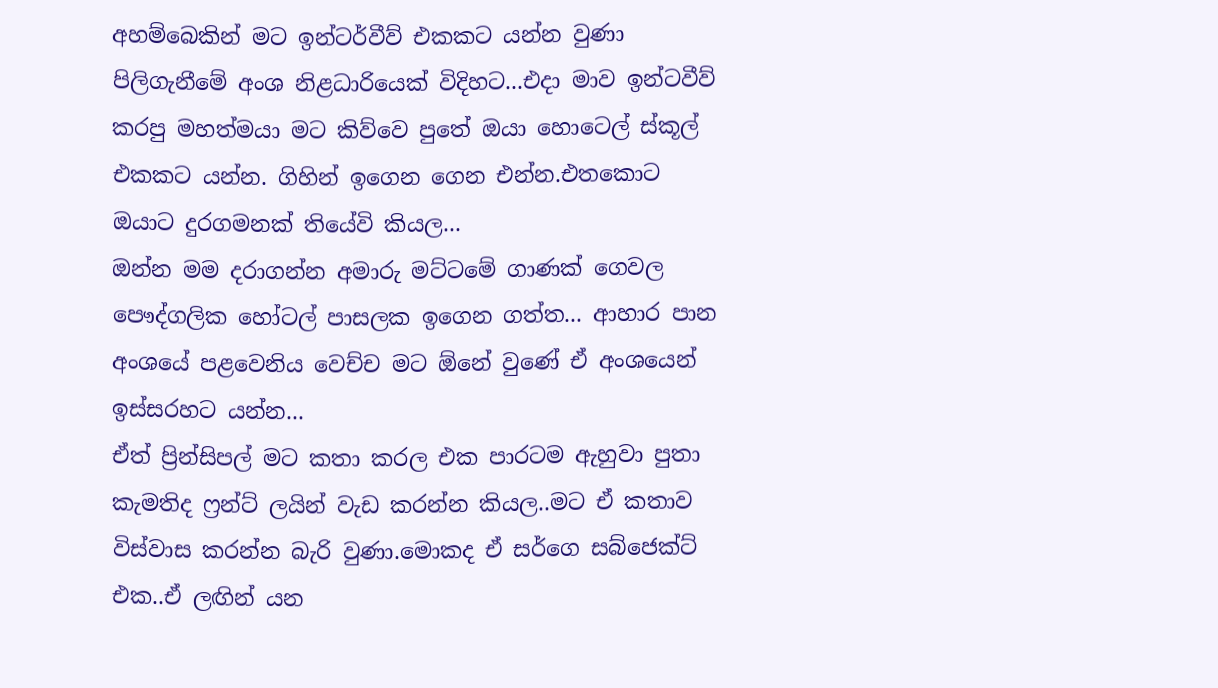අහම්බෙකින් මට ඉන්ටර්වීව් එකකට යන්න වුණා පිලිගැනීමේ අංශ නිළධාරියෙක් විදිහට...එදා මාව ඉන්ටවීව් කරපු මහත්මයා මට කිව්වෙ පුතේ ඔයා හොටෙල් ස්කූල් එකකට යන්න. ගිහින් ඉගෙන ගෙන එන්න.එතකොට ඔයාට දුරගමනක් තියේවි කියල...
ඔන්න මම දරාගන්න අමාරු මට්ටමේ ගාණක් ගෙවල පෞද්ගලික හෝටල් පාසලක ඉගෙන ගත්ත... ආහාර පාන අංශයේ පළවෙනිය වෙච්ච මට ඕනේ වුණේ ඒ අංශයෙන් ඉස්සරහට යන්න...
ඒත් ප්‍රින්සිපල් මට කතා කරල එක පාරටම ඇහුවා පුතා කැමතිද ෆ්‍රන්ට් ලයින් වැඩ කරන්න කියල..මට ඒ කතාව විස්වාස කරන්න බැරි වුණා.මොකද ඒ සර්ගෙ සබ්ජෙක්ට් එක..ඒ ලඟින් යන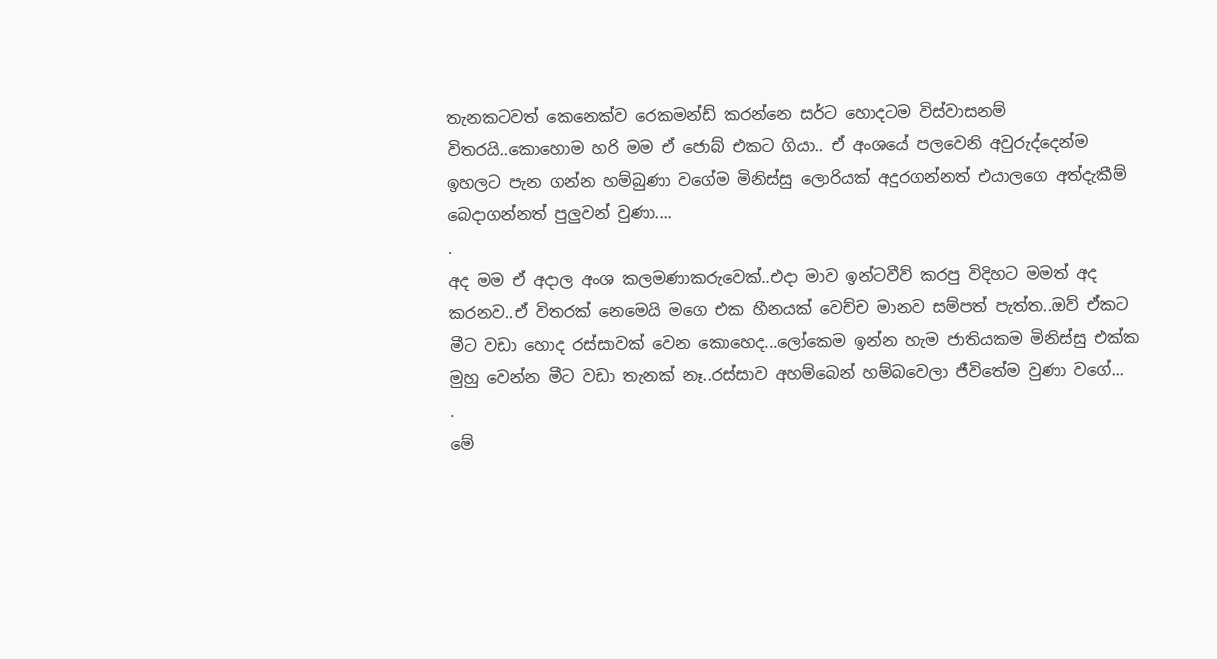තැනකටවත් කෙනෙක්ව රෙකමන්ඩ් කරන්නෙ සර්ට හොදටම විස්වාසනම් විතරයි..කොහොම හරි මම ඒ ජොබ් එකට ගියා.. ඒ අංශයේ පලවෙනි අවුරුද්දෙන්ම ඉහලට පැන ගන්න හම්බුණා වගේම මිනිස්සු ලොරියක් අදුරගන්නත් එයාලගෙ අත්දැකීම් බෙදාගන්නත් පුලුවන් වුණා....
.
අද මම ඒ අදාල අංශ කලමණාකරුවෙක්..එදා මාව ඉන්ටවීව් කරපු විදිහට මමත් අද කරනව..ඒ විතරක් නෙමෙයි මගෙ එක හීනයක් වෙච්ච මානව සම්පත් පැත්ත..ඔව් ඒකට මීට වඩා හොද රස්සාවක් වෙන කොහෙද...ලෝකෙම ඉන්න හැම ජාතියකම මිනිස්සු එක්ක මුහු වෙන්න මීට වඩා තැනක් නෑ..රස්සාව අහම්බෙන් හම්බවෙලා ජීවිතේම වුණා වගේ...
.
මේ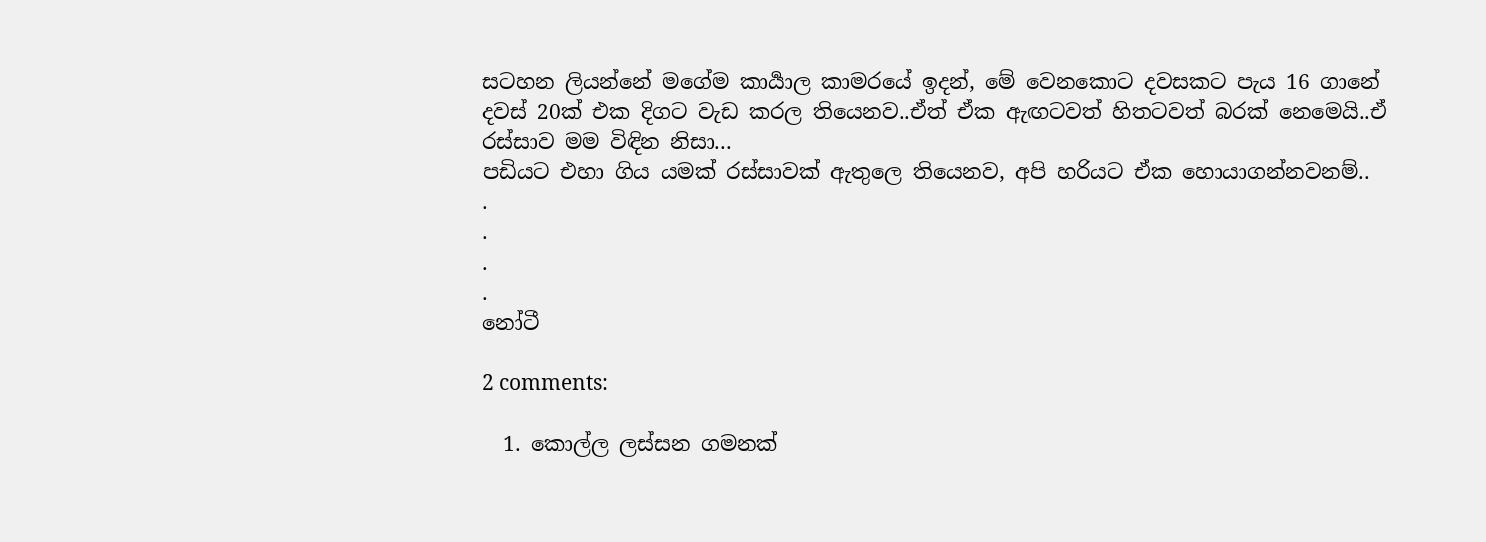සටහන ලියන්නේ මගේම කාර්‍යාල කාමරයේ ඉදන්, මේ වෙනකොට දවසකට පැය 16 ගානේ දවස් 20ක් එක දිගට වැඩ කරල තියෙනව..ඒත් ඒක ඇඟටවත් හිතටවත් බරක් නෙමෙයි..ඒ රස්සාව මම විඳින නිසා...
පඩියට එහා ගිය යමක් රස්සාවක් ඇතුලෙ තියෙනව, අපි හරියට ඒක හොයාගන්නවනම්..
.
.
.
.
නෝටී

2 comments:

  1. කොල්ල ලස්සන ගමනක්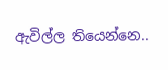ඇවිල්ල තියෙන්නෙ..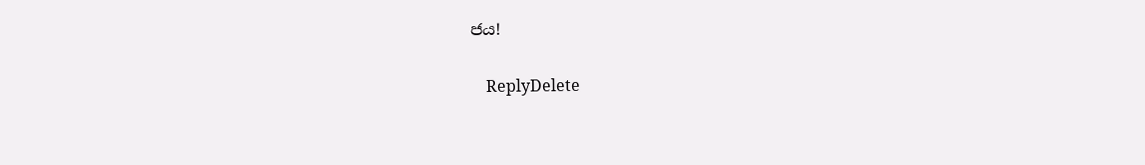ජය!

    ReplyDelete